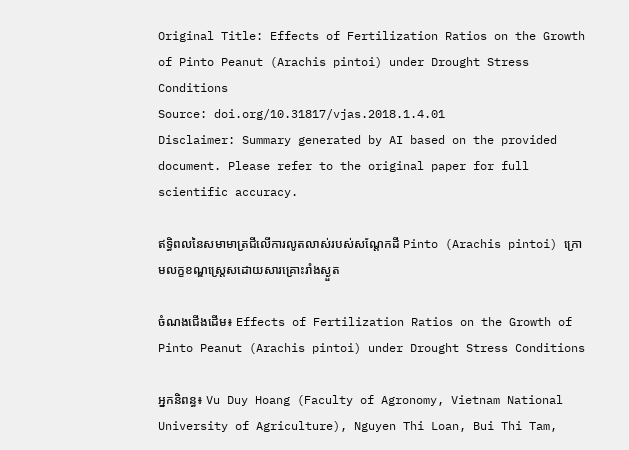Original Title: Effects of Fertilization Ratios on the Growth of Pinto Peanut (Arachis pintoi) under Drought Stress Conditions
Source: doi.org/10.31817/vjas.2018.1.4.01
Disclaimer: Summary generated by AI based on the provided document. Please refer to the original paper for full scientific accuracy.

ឥទ្ធិពលនៃសមាមាត្រជីលើការលូតលាស់របស់សណ្តែកដី Pinto (Arachis pintoi) ក្រោមលក្ខខណ្ឌស្ត្រេសដោយសារគ្រោះរាំងស្ងួត

ចំណងជើងដើម៖ Effects of Fertilization Ratios on the Growth of Pinto Peanut (Arachis pintoi) under Drought Stress Conditions

អ្នកនិពន្ធ៖ Vu Duy Hoang (Faculty of Agronomy, Vietnam National University of Agriculture), Nguyen Thi Loan, Bui Thi Tam,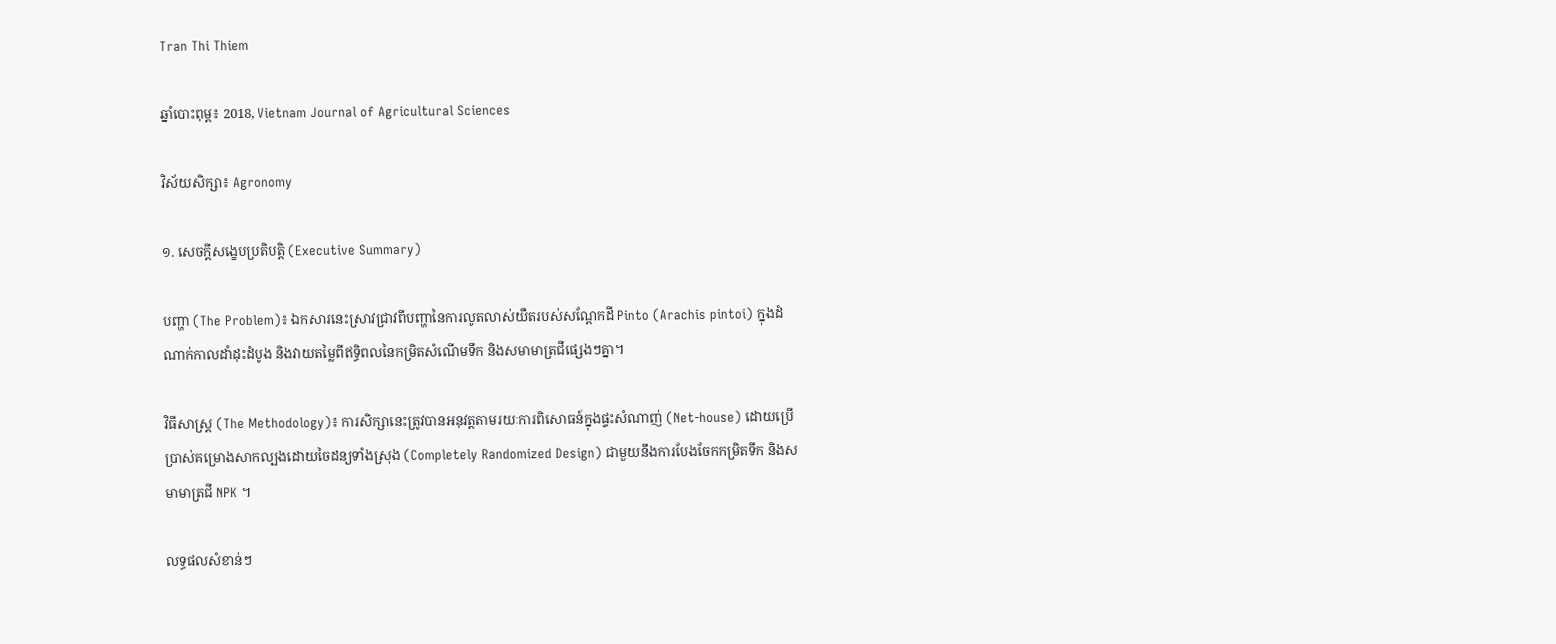Tran Thi Thiem

ឆ្នាំបោះពុម្ព៖ 2018, Vietnam Journal of Agricultural Sciences

វិស័យសិក្សា៖ Agronomy

១. សេចក្តីសង្ខេបប្រតិបត្តិ (Executive Summary)

បញ្ហា (The Problem)៖ ឯកសារនេះស្រាវជ្រាវពីបញ្ហានៃការលូតលាស់យឺតរបស់សណ្តែកដី Pinto (Arachis pintoi) ក្នុងដំណាក់កាលដាំដុះដំបូង និងវាយតម្លៃពីឥទ្ធិពលនៃកម្រិតសំណើមទឹក និងសមាមាត្រជីផ្សេងៗគ្នា។

វិធីសាស្ត្រ (The Methodology)៖ ការសិក្សានេះត្រូវបានអនុវត្តតាមរយៈការពិសោធន៍ក្នុងផ្ទះសំណាញ់ (Net-house) ដោយប្រើប្រាស់គម្រោងសាកល្បងដោយចៃដន្យទាំងស្រុង (Completely Randomized Design) ជាមួយនឹងការបែងចែកកម្រិតទឹក និងសមាមាត្រជី NPK ។

លទ្ធផលសំខាន់ៗ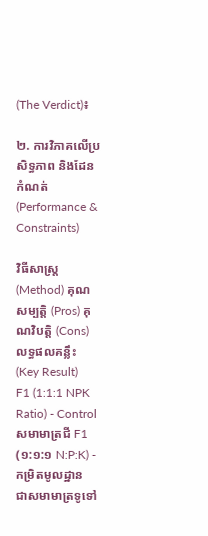(The Verdict)៖

២. ការវិភាគលើប្រសិទ្ធភាព និងដែនកំណត់ (Performance & Constraints)

វិធីសាស្ត្រ (Method) គុណសម្បត្តិ (Pros) គុណវិបត្តិ (Cons) លទ្ធផលគន្លឹះ (Key Result)
F1 (1:1:1 NPK Ratio) - Control
សមាមាត្រជី F1 (១:១:១ N:P:K) - កម្រិតមូលដ្ឋាន
ជាសមាមាត្រទូទៅ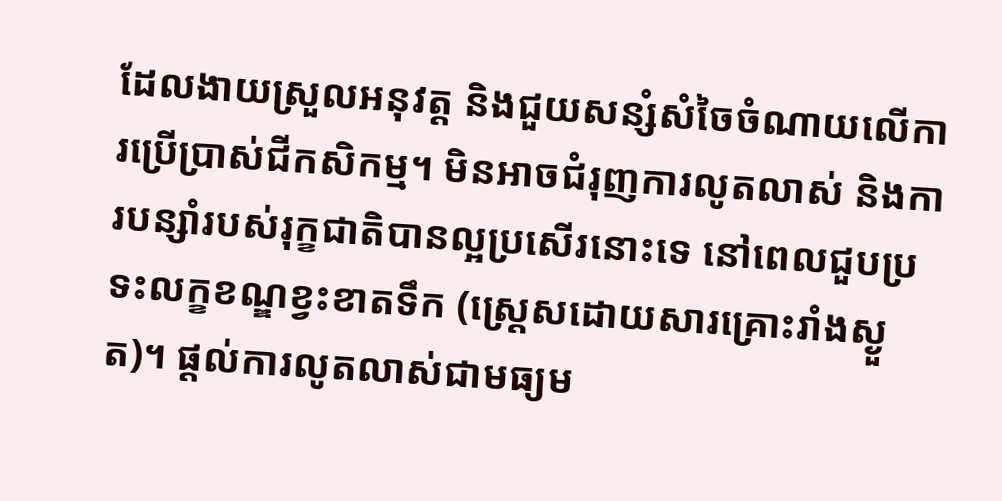ដែលងាយស្រួលអនុវត្ត និងជួយសន្សំសំចៃចំណាយលើការប្រើប្រាស់ជីកសិកម្ម។ មិនអាចជំរុញការលូតលាស់ និងការបន្សាំរបស់រុក្ខជាតិបានល្អប្រសើរនោះទេ នៅពេលជួបប្រទះលក្ខខណ្ឌខ្វះខាតទឹក (ស្ត្រេសដោយសារគ្រោះរាំងស្ងួត)។ ផ្តល់ការលូតលាស់ជាមធ្យម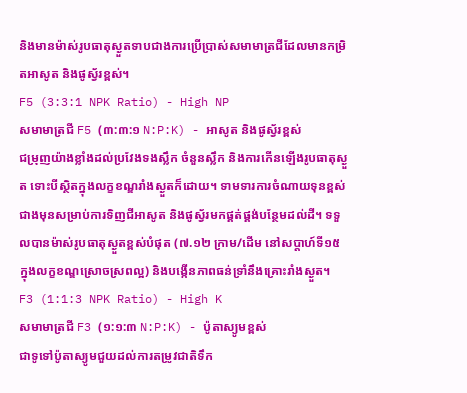និងមានម៉ាស់រូបធាតុស្ងួតទាបជាងការប្រើប្រាស់សមាមាត្រជីដែលមានកម្រិតអាសូត និងផូស្វ័រខ្ពស់។
F5 (3:3:1 NPK Ratio) - High NP
សមាមាត្រជី F5 (៣:៣:១ N:P:K) - អាសូត និងផូស្វ័រខ្ពស់
ជម្រុញយ៉ាងខ្លាំងដល់ប្រវែងទងស្លឹក ចំនួនស្លឹក និងការកើនឡើងរូបធាតុស្ងួត ទោះបីស្ថិតក្នុងលក្ខខណ្ឌរាំងស្ងួតក៏ដោយ។ ទាមទារការចំណាយទុនខ្ពស់ជាងមុនសម្រាប់ការទិញជីអាសូត និងផូស្វ័រមកផ្គត់ផ្គង់បន្ថែមដល់ដី។ ទទួលបានម៉ាស់រូបធាតុស្ងួតខ្ពស់បំផុត (៧.១២ ក្រាម/ដើម នៅសប្តាហ៍ទី១៥ ក្នុងលក្ខខណ្ឌស្រោចស្រពល្អ) និងបង្កើនភាពធន់ទ្រាំនឹងគ្រោះរាំងស្ងួត។
F3 (1:1:3 NPK Ratio) - High K
សមាមាត្រជី F3 (១:១:៣ N:P:K) - ប៉ូតាស្យូមខ្ពស់
ជាទូទៅប៉ូតាស្យូមជួយដល់ការតម្រូវជាតិទឹក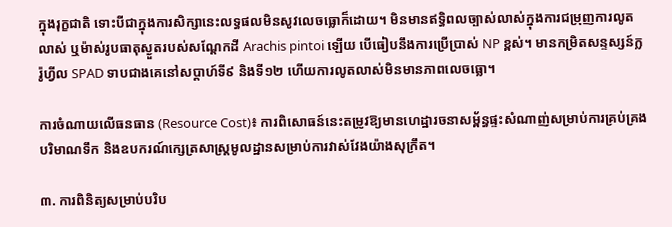ក្នុងរុក្ខជាតិ ទោះបីជាក្នុងការសិក្សានេះលទ្ធផលមិនសូវលេចធ្លោក៏ដោយ។ មិនមានឥទ្ធិពលច្បាស់លាស់ក្នុងការជម្រុញការលូតលាស់ ឬម៉ាស់រូបធាតុស្ងួតរបស់សណ្តែកដី Arachis pintoi ឡើយ បើធៀបនឹងការប្រើប្រាស់ NP ខ្ពស់។ មានកម្រិតសន្ទស្សន៍ក្លរ៉ូហ្វីល SPAD ទាបជាងគេនៅសប្តាហ៍ទី៩ និងទី១២ ហើយការលូតលាស់មិនមានភាពលេចធ្លោ។

ការចំណាយលើធនធាន (Resource Cost)៖ ការពិសោធន៍នេះតម្រូវឱ្យមានហេដ្ឋារចនាសម្ព័ន្ធផ្ទះសំណាញ់សម្រាប់ការគ្រប់គ្រងបរិមាណទឹក និងឧបករណ៍ក្សេត្រសាស្ត្រមូលដ្ឋានសម្រាប់ការវាស់វែងយ៉ាងសុក្រឹត។

៣. ការពិនិត្យសម្រាប់បរិប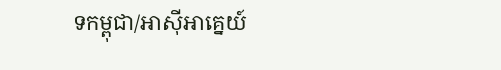ទកម្ពុជា/អាស៊ីអាគ្នេយ៍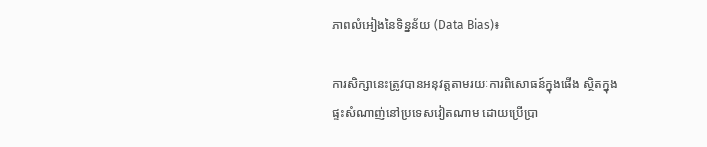ភាពលំអៀងនៃទិន្នន័យ (Data Bias)៖

ការសិក្សានេះត្រូវបានអនុវត្តតាមរយៈការពិសោធន៍ក្នុងផើង ស្ថិតក្នុងផ្ទះសំណាញ់នៅប្រទេសវៀតណាម ដោយប្រើប្រា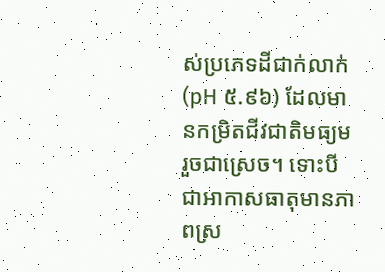ស់ប្រភេទដីជាក់លាក់ (pH ៥.៩៦) ដែលមានកម្រិតជីវជាតិមធ្យមរួចជាស្រេច។ ទោះបីជាអាកាសធាតុមានភាពស្រ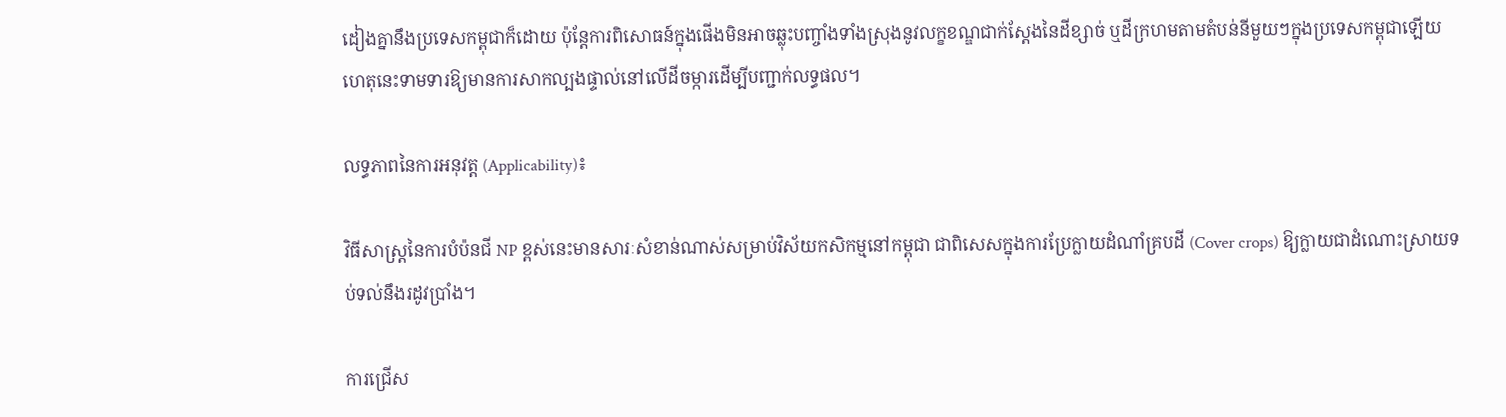ដៀងគ្នានឹងប្រទេសកម្ពុជាក៏ដោយ ប៉ុន្តែការពិសោធន៍ក្នុងផើងមិនអាចឆ្លុះបញ្ចាំងទាំងស្រុងនូវលក្ខខណ្ឌជាក់ស្តែងនៃដីខ្សាច់ ឬដីក្រហមតាមតំបន់នីមួយៗក្នុងប្រទេសកម្ពុជាឡើយ ហេតុនេះទាមទារឱ្យមានការសាកល្បងផ្ទាល់នៅលើដីចម្ការដើម្បីបញ្ជាក់លទ្ធផល។

លទ្ធភាពនៃការអនុវត្ត (Applicability)៖

វិធីសាស្ត្រនៃការបំប៉នជី NP ខ្ពស់នេះមានសារៈសំខាន់ណាស់សម្រាប់វិស័យកសិកម្មនៅកម្ពុជា ជាពិសេសក្នុងការប្រែក្លាយដំណាំគ្របដី (Cover crops) ឱ្យក្លាយជាដំណោះស្រាយទប់ទល់នឹងរដូវប្រាំង។

ការជ្រើស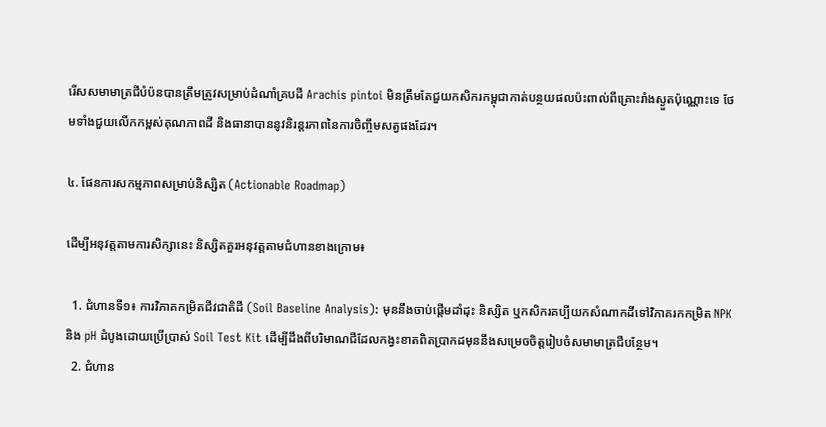រើសសមាមាត្រជីបំប៉នបានត្រឹមត្រូវសម្រាប់ដំណាំគ្របដី Arachis pintoi មិនត្រឹមតែជួយកសិករកម្ពុជាកាត់បន្ថយផលប៉ះពាល់ពីគ្រោះរាំងស្ងួតប៉ុណ្ណោះទេ ថែមទាំងជួយលើកកម្ពស់គុណភាពដី និងធានាបាននូវនិរន្តរភាពនៃការចិញ្ចឹមសត្វផងដែរ។

៤. ផែនការសកម្មភាពសម្រាប់និស្សិត (Actionable Roadmap)

ដើម្បីអនុវត្តតាមការសិក្សានេះ និស្សិតគួរអនុវត្តតាមជំហានខាងក្រោម៖

  1. ជំហានទី១៖ ការវិភាគកម្រិតជីវជាតិដី (Soil Baseline Analysis): មុននឹងចាប់ផ្តើមដាំដុះ និស្សិត ឬកសិករគប្បីយកសំណាកដីទៅវិភាគរកកម្រិត NPK និង pH ដំបូងដោយប្រើប្រាស់ Soil Test Kit ដើម្បីដឹងពីបរិមាណជីដែលកង្វះខាតពិតប្រាកដមុននឹងសម្រេចចិត្តរៀបចំសមាមាត្រជីបន្ថែម។
  2. ជំហាន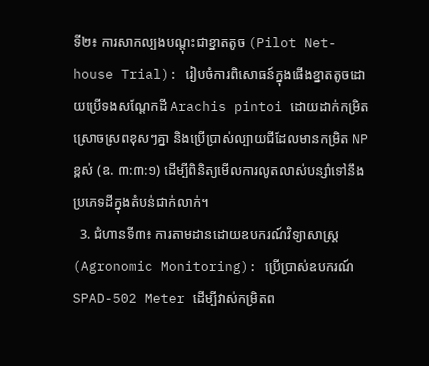ទី២៖ ការសាកល្បងបណ្តុះជាខ្នាតតូច (Pilot Net-house Trial): រៀបចំការពិសោធន៍ក្នុងផើងខ្នាតតូចដោយប្រើទងសណ្តែកដី Arachis pintoi ដោយដាក់កម្រិតស្រោចស្រពខុសៗគ្នា និងប្រើប្រាស់ល្បាយជីដែលមានកម្រិត NP ខ្ពស់ (ឧ. ៣:៣:១) ដើម្បីពិនិត្យមើលការលូតលាស់បន្សាំទៅនឹងប្រភេទដីក្នុងតំបន់ជាក់លាក់។
  3. ជំហានទី៣៖ ការតាមដានដោយឧបករណ៍វិទ្យាសាស្ត្រ (Agronomic Monitoring): ប្រើប្រាស់ឧបករណ៍ SPAD-502 Meter ដើម្បីវាស់កម្រិតព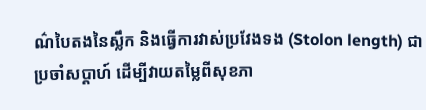ណ៌បៃតងនៃស្លឹក និងធ្វើការវាស់ប្រវែងទង (Stolon length) ជាប្រចាំសប្តាហ៍ ដើម្បីវាយតម្លៃពីសុខភា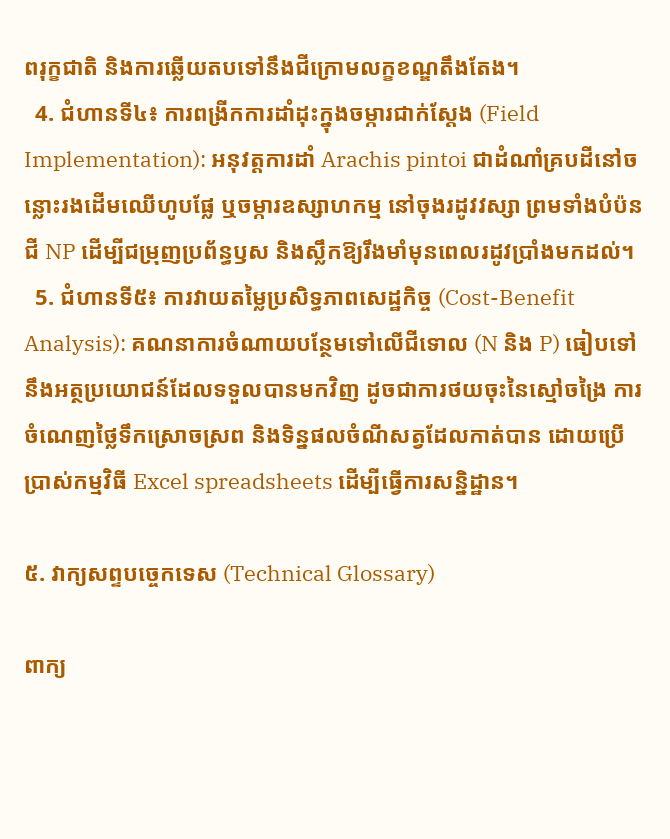ពរុក្ខជាតិ និងការឆ្លើយតបទៅនឹងជីក្រោមលក្ខខណ្ឌតឹងតែង។
  4. ជំហានទី៤៖ ការពង្រីកការដាំដុះក្នុងចម្ការជាក់ស្តែង (Field Implementation): អនុវត្តការដាំ Arachis pintoi ជាដំណាំគ្របដីនៅចន្លោះរងដើមឈើហូបផ្លែ ឬចម្ការឧស្សាហកម្ម នៅចុងរដូវវស្សា ព្រមទាំងបំប៉នជី NP ដើម្បីជម្រុញប្រព័ន្ធឫស និងស្លឹកឱ្យរឹងមាំមុនពេលរដូវប្រាំងមកដល់។
  5. ជំហានទី៥៖ ការវាយតម្លៃប្រសិទ្ធភាពសេដ្ឋកិច្ច (Cost-Benefit Analysis): គណនាការចំណាយបន្ថែមទៅលើជីទោល (N និង P) ធៀបទៅនឹងអត្ថប្រយោជន៍ដែលទទួលបានមកវិញ ដូចជាការថយចុះនៃស្មៅចង្រៃ ការចំណេញថ្លៃទឹកស្រោចស្រព និងទិន្នផលចំណីសត្វដែលកាត់បាន ដោយប្រើប្រាស់កម្មវិធី Excel spreadsheets ដើម្បីធ្វើការសន្និដ្ឋាន។

៥. វាក្យសព្ទបច្ចេកទេស (Technical Glossary)

ពាក្យ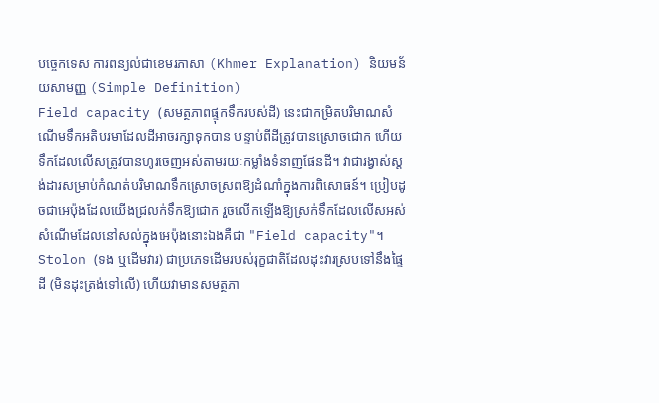បច្ចេកទេស ការពន្យល់ជាខេមរភាសា (Khmer Explanation) និយមន័យសាមញ្ញ (Simple Definition)
Field capacity (សមត្ថភាពផ្ទុកទឹករបស់ដី) នេះជាកម្រិតបរិមាណសំណើមទឹកអតិបរមាដែលដីអាចរក្សាទុកបាន បន្ទាប់ពីដីត្រូវបានស្រោចជោក ហើយទឹកដែលលើសត្រូវបានហូរចេញអស់តាមរយៈកម្លាំងទំនាញផែនដី។ វាជារង្វាស់ស្តង់ដារសម្រាប់កំណត់បរិមាណទឹកស្រោចស្រពឱ្យដំណាំក្នុងការពិសោធន៍។ ប្រៀបដូចជាអេប៉ុងដែលយើងជ្រលក់ទឹកឱ្យជោក រួចលើកឡើងឱ្យស្រក់ទឹកដែលលើសអស់ សំណើមដែលនៅសល់ក្នុងអេប៉ុងនោះឯងគឺជា "Field capacity"។
Stolon (ទង ឬដើមវារ) ជាប្រភេទដើមរបស់រុក្ខជាតិដែលដុះវារស្របទៅនឹងផ្ទៃដី (មិនដុះត្រង់ទៅលើ) ហើយវាមានសមត្ថភា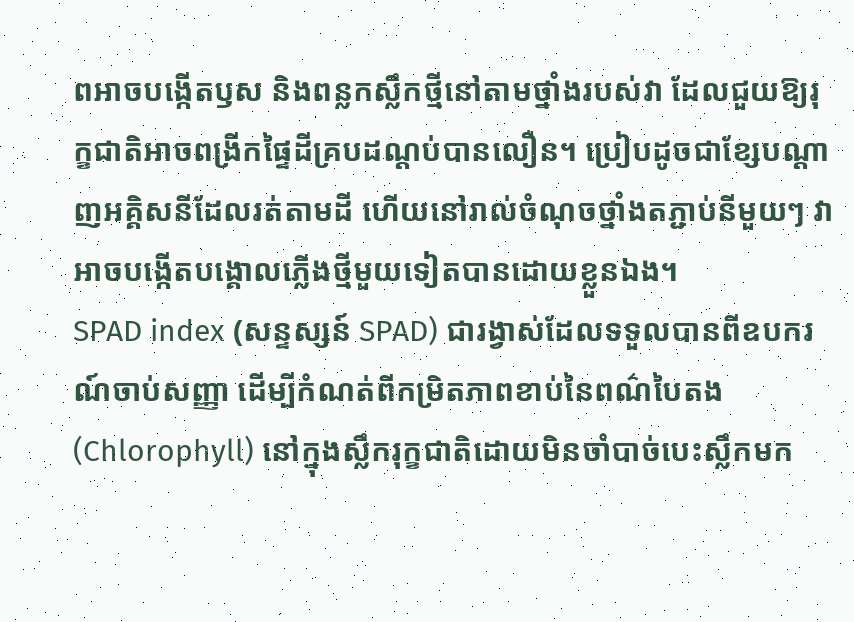ពអាចបង្កើតឫស និងពន្លកស្លឹកថ្មីនៅតាមថ្នាំងរបស់វា ដែលជួយឱ្យរុក្ខជាតិអាចពង្រីកផ្ទៃដីគ្របដណ្តប់បានលឿន។ ប្រៀបដូចជាខ្សែបណ្តាញអគ្គិសនីដែលរត់តាមដី ហើយនៅរាល់ចំណុចថ្នាំងតភ្ជាប់នីមួយៗ វាអាចបង្កើតបង្គោលភ្លើងថ្មីមួយទៀតបានដោយខ្លួនឯង។
SPAD index (សន្ទស្សន៍ SPAD) ជារង្វាស់ដែលទទួលបានពីឧបករណ៍ចាប់សញ្ញា ដើម្បីកំណត់ពីកម្រិតភាពខាប់នៃពណ៌បៃតង (Chlorophyll) នៅក្នុងស្លឹករុក្ខជាតិដោយមិនចាំបាច់បេះស្លឹកមក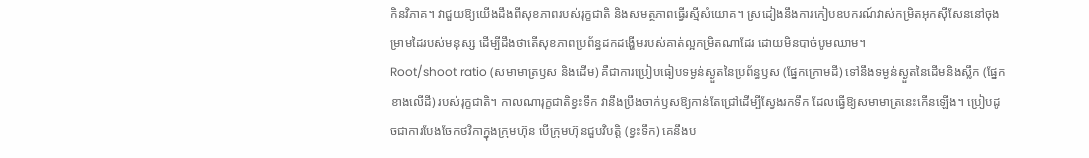កិនវិភាគ។ វាជួយឱ្យយើងដឹងពីសុខភាពរបស់រុក្ខជាតិ និងសមត្ថភាពធ្វើរស្មីសំយោគ។ ស្រដៀងនឹងការកៀបឧបករណ៍វាស់កម្រិតអុកស៊ីសែននៅចុងម្រាមដៃរបស់មនុស្ស ដើម្បីដឹងថាតើសុខភាពប្រព័ន្ធដកដង្ហើមរបស់គាត់ល្អកម្រិតណាដែរ ដោយមិនបាច់បូមឈាម។
Root/shoot ratio (សមាមាត្រឫស និងដើម) គឺជាការប្រៀបធៀបទម្ងន់ស្ងួតនៃប្រព័ន្ធឫស (ផ្នែកក្រោមដី) ទៅនឹងទម្ងន់ស្ងួតនៃដើមនិងស្លឹក (ផ្នែកខាងលើដី) របស់រុក្ខជាតិ។ កាលណារុក្ខជាតិខ្វះទឹក វានឹងប្រឹងចាក់ឫសឱ្យកាន់តែជ្រៅដើម្បីស្វែងរកទឹក ដែលធ្វើឱ្យសមាមាត្រនេះកើនឡើង។ ប្រៀបដូចជាការបែងចែកថវិកាក្នុងក្រុមហ៊ុន បើក្រុមហ៊ុនជួបវិបត្តិ (ខ្វះទឹក) គេនឹងប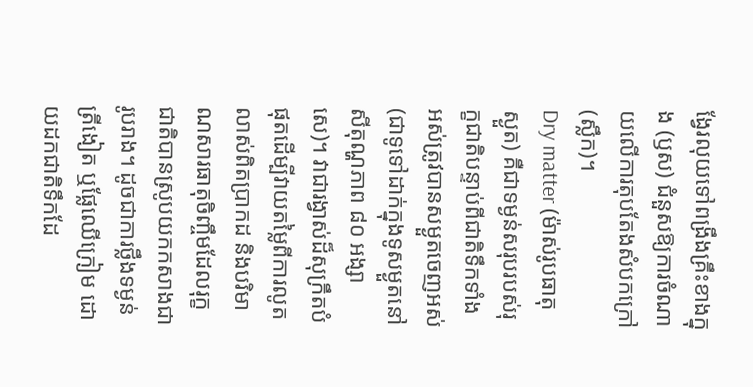ង្វែរលុយទៅពង្រឹងគ្រឹះខាងក្នុង (ឫស) ជំនួសឱ្យការចំណាយលើការតុបតែងសំបកក្រៅ (ស្លឹក)។
Dry matter (ម៉ាស់រូបធាតុស្ងួត) គឺជាទម្ងន់សរុបរបស់រុក្ខជាតិបន្ទាប់ពីជាតិទឹកទាំងអស់ត្រូវបានសម្ងួតចេញអស់ (ជាទូទៅដាក់ក្នុងទូសម្ងួតនៅសីតុណ្ហភាព ៨០ អង្សាសេ)។ វាជារង្វាស់ដ៏សុក្រឹតបំផុតដើម្បីវាយតម្លៃពីការលូតលាស់ពិតប្រាកដ និងបរិមាណសារធាតុចិញ្ចឹមដែលរុក្ខជាតិបានស្រូបយកកសាងជារូបរាង។ ដូចជាការថ្លឹងទម្ងន់ត្រីងៀត ឬផ្លែឈើក្រៀម ដោយដកជាតិទឹកដែ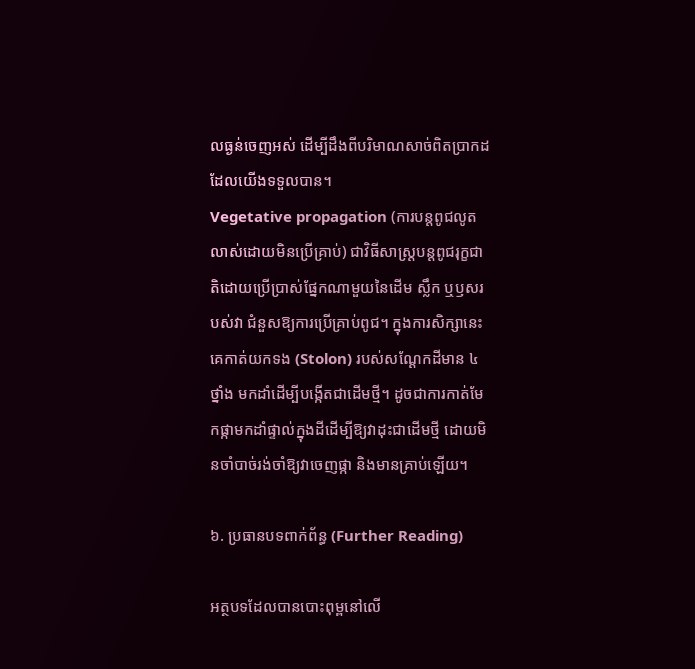លធ្ងន់ចេញអស់ ដើម្បីដឹងពីបរិមាណសាច់ពិតប្រាកដដែលយើងទទួលបាន។
Vegetative propagation (ការបន្តពូជលូតលាស់ដោយមិនប្រើគ្រាប់) ជាវិធីសាស្ត្របន្តពូជរុក្ខជាតិដោយប្រើប្រាស់ផ្នែកណាមួយនៃដើម ស្លឹក ឬឫសរបស់វា ជំនួសឱ្យការប្រើគ្រាប់ពូជ។ ក្នុងការសិក្សានេះ គេកាត់យកទង (Stolon) របស់សណ្តែកដីមាន ៤ ថ្នាំង មកដាំដើម្បីបង្កើតជាដើមថ្មី។ ដូចជាការកាត់មែកផ្កាមកដាំផ្ទាល់ក្នុងដីដើម្បីឱ្យវាដុះជាដើមថ្មី ដោយមិនចាំបាច់រង់ចាំឱ្យវាចេញផ្កា និងមានគ្រាប់ឡើយ។

៦. ប្រធានបទពាក់ព័ន្ធ (Further Reading)

អត្ថបទដែលបានបោះពុម្ពនៅលើ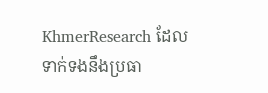KhmerResearch ដែលទាក់ទងនឹងប្រធា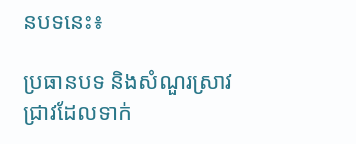នបទនេះ៖

ប្រធានបទ និងសំណួរស្រាវជ្រាវដែលទាក់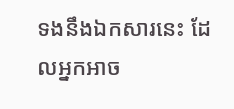ទងនឹងឯកសារនេះ ដែលអ្នកអាច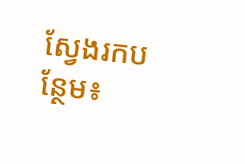ស្វែងរកបន្ថែម៖